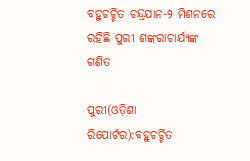ବହୁଚର୍ଚ୍ଚିତ ଚନ୍ଦ୍ରଯାନ-୨ ମିଶନରେ ରହିଛି ପୁରୀ ଶଙ୍କରାଚାର୍ଯ୍ୟଙ୍କ ଗଣିତ

ପୁରୀ(ଓଡ଼ିଶା ରିପୋର୍ଟର):ବହୁଚର୍ଚ୍ଚିତ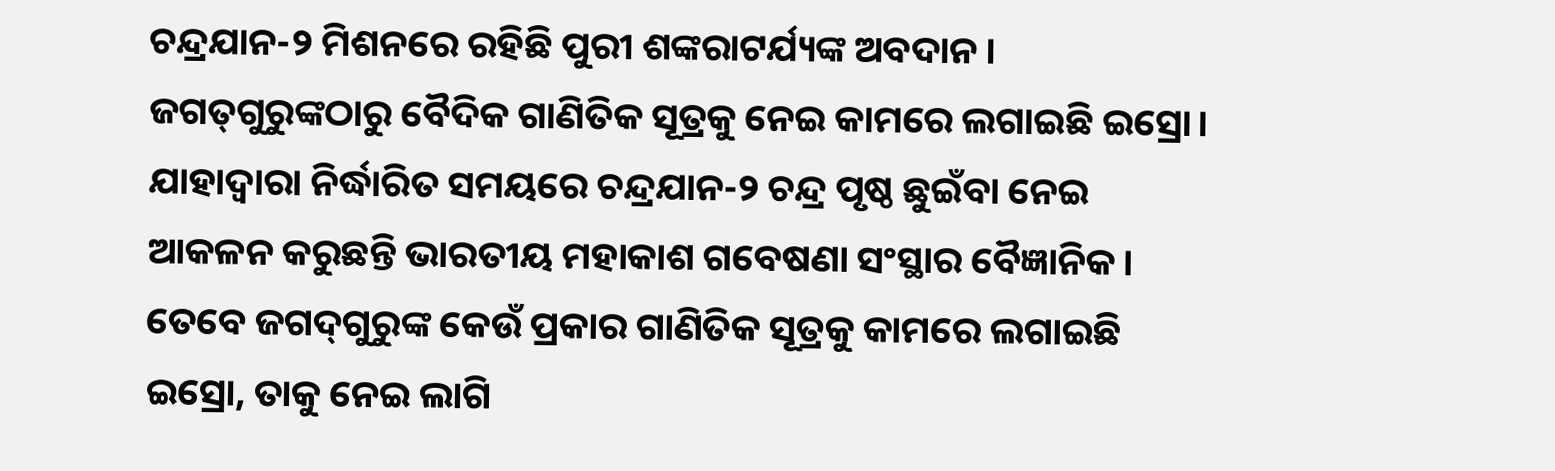ଚନ୍ଦ୍ରଯାନ-୨ ମିଶନରେ ରହିଛି ପୁରୀ ଶଙ୍କରାଟର୍ଯ୍ୟଙ୍କ ଅବଦାନ। ଜଗତ୍‌ଗୁରୁଙ୍କଠାରୁ ବୈଦିକ ଗାଣିତିକ ସୂତ୍ରକୁ ନେଇ କାମରେ ଲଗାଇଛି ଇସ୍ରୋ। ଯାହାଦ୍ୱାରା ନିର୍ଦ୍ଧାରିତ ସମୟରେ ଚନ୍ଦ୍ରଯାନ-୨ ଚନ୍ଦ୍ର ପୃଷ୍ଠ ଛୁଇଁବା ନେଇ ଆକଳନ କରୁଛନ୍ତି ଭାରତୀୟ ମହାକାଶ ଗବେଷଣା ସଂସ୍ଥାର ବୈଜ୍ଞାନିକ। ତେବେ ଜଗଦ୍‌ଗୁରୁଙ୍କ କେଉଁ ପ୍ରକାର ଗାଣିତିକ ସୂତ୍ରକୁ କାମରେ ଲଗାଇଛି ଇସ୍ରୋ, ତାକୁ ନେଇ ଲାଗି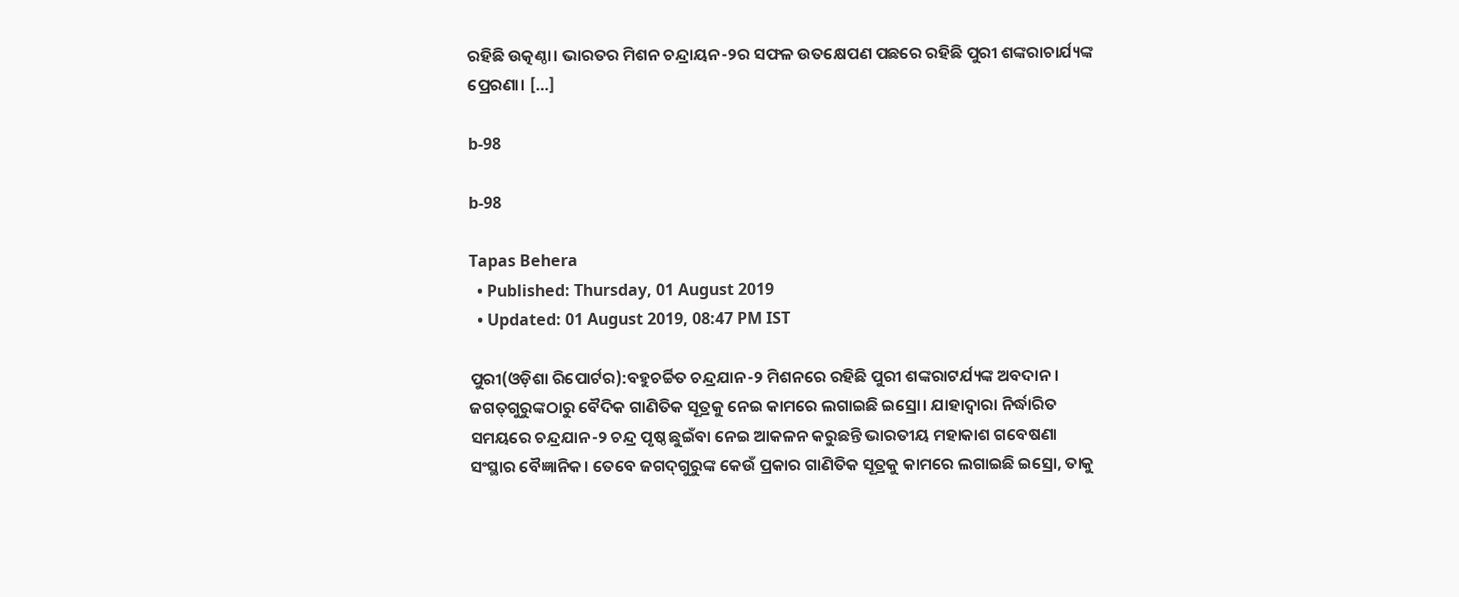ରହିଛି ଉତ୍କଣ୍ଠା। ଭାରତର ମିଶନ ଚନ୍ଦ୍ରାୟନ-୨ର ସଫଳ ଉତକ୍ଷେପଣ ପଛରେ ରହିଛି ପୁରୀ ଶଙ୍କରାଚାର୍ଯ୍ୟଙ୍କ ପ୍ରେରଣା। […]

b-98

b-98

Tapas Behera
  • Published: Thursday, 01 August 2019
  • Updated: 01 August 2019, 08:47 PM IST

ପୁରୀ(ଓଡ଼ିଶା ରିପୋର୍ଟର):ବହୁଚର୍ଚ୍ଚିତ ଚନ୍ଦ୍ରଯାନ-୨ ମିଶନରେ ରହିଛି ପୁରୀ ଶଙ୍କରାଟର୍ଯ୍ୟଙ୍କ ଅବଦାନ। ଜଗତ୍‌ଗୁରୁଙ୍କଠାରୁ ବୈଦିକ ଗାଣିତିକ ସୂତ୍ରକୁ ନେଇ କାମରେ ଲଗାଇଛି ଇସ୍ରୋ। ଯାହାଦ୍ୱାରା ନିର୍ଦ୍ଧାରିତ ସମୟରେ ଚନ୍ଦ୍ରଯାନ-୨ ଚନ୍ଦ୍ର ପୃଷ୍ଠ ଛୁଇଁବା ନେଇ ଆକଳନ କରୁଛନ୍ତି ଭାରତୀୟ ମହାକାଶ ଗବେଷଣା ସଂସ୍ଥାର ବୈଜ୍ଞାନିକ। ତେବେ ଜଗଦ୍‌ଗୁରୁଙ୍କ କେଉଁ ପ୍ରକାର ଗାଣିତିକ ସୂତ୍ରକୁ କାମରେ ଲଗାଇଛି ଇସ୍ରୋ, ତାକୁ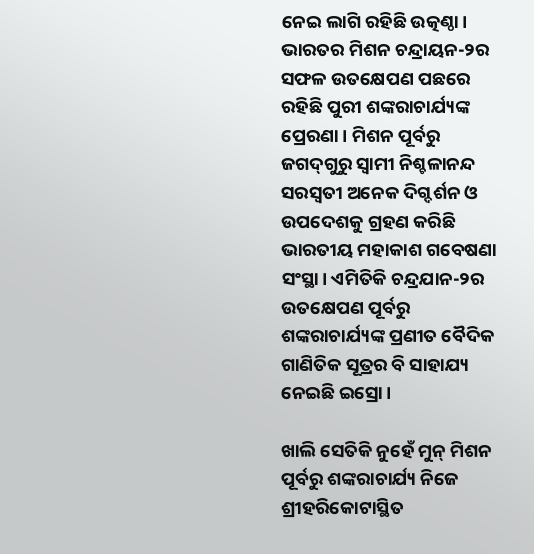ନେଇ ଲାଗି ରହିଛି ଉତ୍କଣ୍ଠା। ଭାରତର ମିଶନ ଚନ୍ଦ୍ରାୟନ-୨ର ସଫଳ ଉତକ୍ଷେପଣ ପଛରେ ରହିଛି ପୁରୀ ଶଙ୍କରାଚାର୍ଯ୍ୟଙ୍କ ପ୍ରେରଣା। ମିଶନ ପୂର୍ବରୁ ଜଗଦ୍‌ଗୁରୁ ସ୍ୱାମୀ ନିଶ୍ଚଳାନନ୍ଦ ସରସ୍ୱତୀ ଅନେକ ଦିଗ୍ଦର୍ଶନ ଓ ଉପଦେଶକୁ ଗ୍ରହଣ କରିଛି ଭାରତୀୟ ମହାକାଶ ଗବେଷଣା ସଂସ୍ଥା। ଏମିତିକି ଚନ୍ଦ୍ରଯାନ-୨ର ଉତକ୍ଷେପଣ ପୂର୍ବରୁ ଶଙ୍କରାଚାର୍ଯ୍ୟଙ୍କ ପ୍ରଣୀତ ବୈଦିକ ଗାଣିତିକ ସୂତ୍ରର ବି ସାହାଯ୍ୟ ନେଇଛି ଇସ୍ରୋ।

ଖାଲି ସେତିକି ନୁହେଁ ମୁନ୍ ମିଶନ ପୂର୍ବରୁ ଶଙ୍କରାଚାର୍ଯ୍ୟ ନିଜେ ଶ୍ରୀହରିକୋଟାସ୍ଥିତ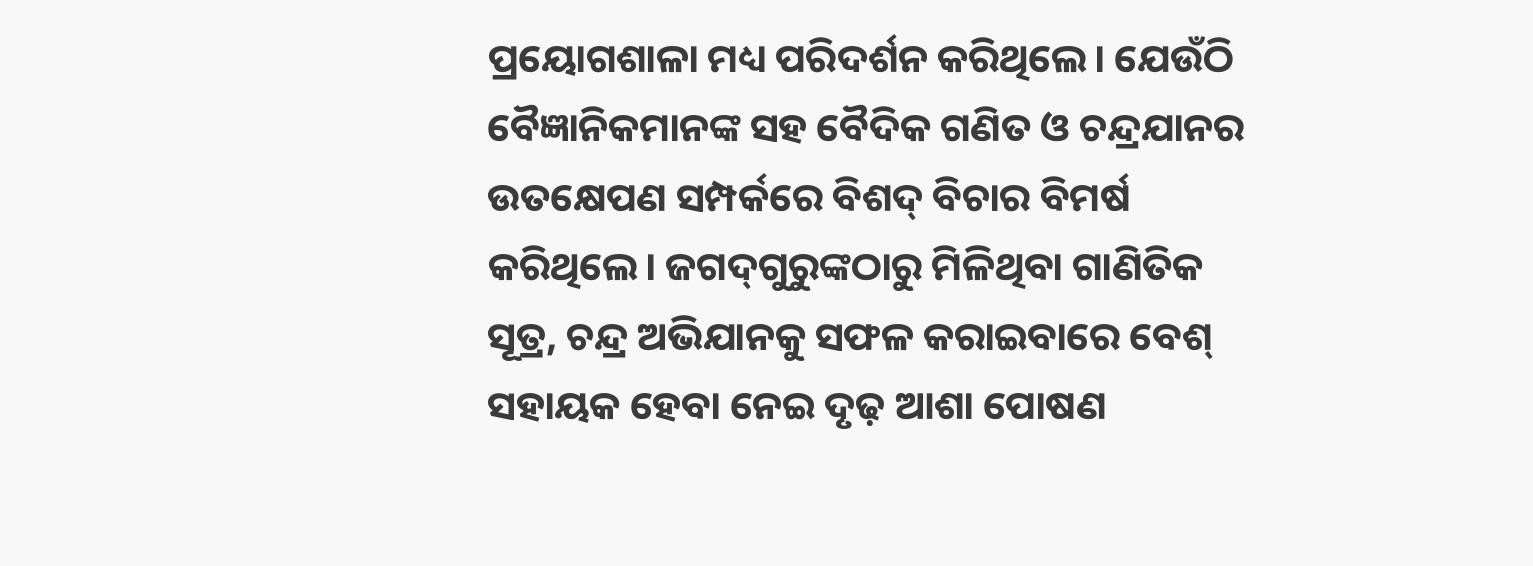ପ୍ରୟୋଗଶାଳା ମଧ୍ୟ ପରିଦର୍ଶନ କରିଥିଲେ। ଯେଉଁଠି ବୈଜ୍ଞାନିକମାନଙ୍କ ସହ ବୈଦିକ ଗଣିତ ଓ ଚନ୍ଦ୍ରଯାନର ଉତକ୍ଷେପଣ ସମ୍ପର୍କରେ ବିଶଦ୍ ବିଚାର ବିମର୍ଷ କରିଥିଲେ। ଜଗଦ୍‌ଗୁରୁଙ୍କଠାରୁ ମିଳିଥିବା ଗାଣିତିକ ସୂତ୍ର, ଚନ୍ଦ୍ର ଅଭିଯାନକୁ ସଫଳ କରାଇବାରେ ବେଶ୍ ସହାୟକ ହେବା ନେଇ ଦୃଢ଼ ଆଶା ପୋଷଣ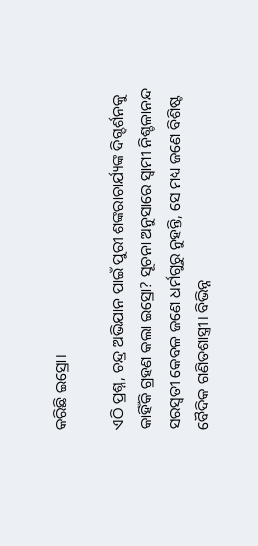କରିଛି ଇସ୍ରୋ।

ଏଠି ପ୍ରଶ୍ନ, ଚନ୍ଦ୍ର ଅଭିଯାନ ପାଇଁ ପୁରୀ ଶଙ୍କରାଚାର୍ଯ୍ୟଙ୍କ ଦିଗ୍ଦର୍ଶନକୁ କାହିଁକି ଗ୍ରହଣ କଲା ଇସ୍ରୋ? ସୂଚନା ଅନୁସାରେ ସ୍ୱାମୀ ନିଶ୍ଚଳାନନ୍ଦ ସରସ୍ୱତୀ କେବଳ ଜଣେ ଧର୍ମଗୁରୁ ନୁହନ୍ତି, ସେ ମଧ୍ୟ ଜଣେ ବିଶିଷ୍ଟ ବୈଦିକ ଗଣିତଶାସ୍ତ୍ରୀ। ବିଭିନ୍ନ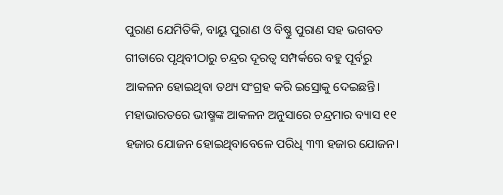ପୁରାଣ ଯେମିତିକି, ବାୟୁ ପୁରାଣ ଓ ବିଷ୍ଣୁ ପୁରାଣ ସହ ଭଗବତ ଗୀତାରେ ପୃଥିବୀଠାରୁ ଚନ୍ଦ୍ରର ଦୂରତ୍ୱ ସମ୍ପର୍କରେ ବହୁ ପୂର୍ବରୁ ଆକଳନ ହୋଇଥିବା ତଥ୍ୟ ସଂଗ୍ରହ କରି ଇସ୍ରୋକୁ ଦେଇଛନ୍ତି। ମହାଭାରତରେ ଭୀଷ୍ମଙ୍କ ଆକଳନ ଅନୁସାରେ ଚନ୍ଦ୍ରମାର ବ୍ୟାସ ୧୧ ହଜାର ଯୋଜନ ହୋଇଥିବାବେଳେ ପରିଧି ୩୩ ହଜାର ଯୋଜନ।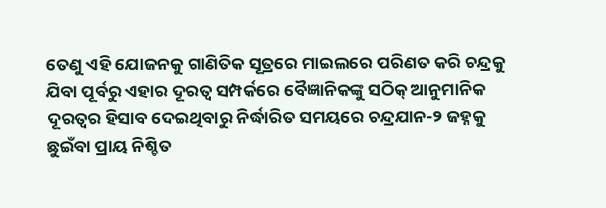ତେଣୁ ଏହି ଯୋଜନକୁ ଗାଣିତିକ ସୂତ୍ରରେ ମାଇଲରେ ପରିଣତ କରି ଚନ୍ଦ୍ରକୁ ଯିବା ପୂର୍ବରୁ ଏହାର ଦୂରତ୍ୱ ସମ୍ପର୍କରେ ବୈଜ୍ଞାନିକଙ୍କୁ ସଠିକ୍ ଆନୁମାନିକ ଦୂରତ୍ୱର ହିସାବ ଦେଇଥିବାରୁ ନିର୍ଦ୍ଧାରିତ ସମୟରେ ଚନ୍ଦ୍ରଯାନ-୨ ଜହ୍ନକୁ ଛୁଇଁବା ପ୍ରାୟ ନିଶ୍ଚିତ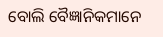ବୋଲି ବୈଜ୍ଞାନିକମାନେ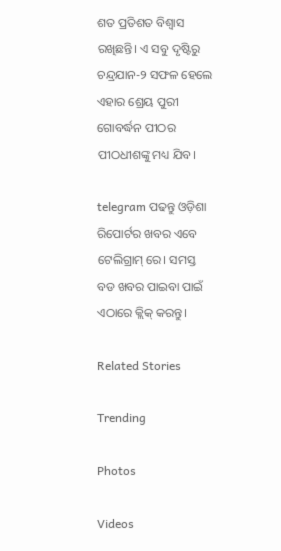ଶତ ପ୍ରତିଶତ ବିଶ୍ୱାସ ରଖିଛନ୍ତି। ଏ ସବୁ ଦୃଷ୍ଟିରୁ ଚନ୍ଦ୍ରଯାନ-୨ ସଫଳ ହେଲେ ଏହାର ଶ୍ରେୟ ପୁରୀ ଗୋବର୍ଦ୍ଧନ ପୀଠର ପୀଠଧୀଶଙ୍କୁ ମଧ୍ୟ ଯିବ।

telegram ପଢନ୍ତୁ ଓଡ଼ିଶା ରିପୋର୍ଟର ଖବର ଏବେ ଟେଲିଗ୍ରାମ୍ ରେ। ସମସ୍ତ ବଡ ଖବର ପାଇବା ପାଇଁ ଏଠାରେ କ୍ଲିକ୍ କରନ୍ତୁ।

Related Stories

Trending

Photos

Videos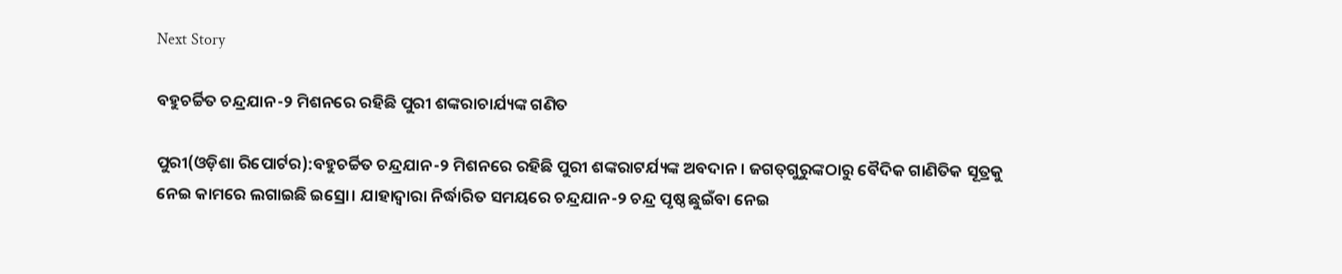Next Story

ବହୁଚର୍ଚ୍ଚିତ ଚନ୍ଦ୍ରଯାନ-୨ ମିଶନରେ ରହିଛି ପୁରୀ ଶଙ୍କରାଚାର୍ଯ୍ୟଙ୍କ ଗଣିତ

ପୁରୀ(ଓଡ଼ିଶା ରିପୋର୍ଟର):ବହୁଚର୍ଚ୍ଚିତ ଚନ୍ଦ୍ରଯାନ-୨ ମିଶନରେ ରହିଛି ପୁରୀ ଶଙ୍କରାଟର୍ଯ୍ୟଙ୍କ ଅବଦାନ। ଜଗତ୍‌ଗୁରୁଙ୍କଠାରୁ ବୈଦିକ ଗାଣିତିକ ସୂତ୍ରକୁ ନେଇ କାମରେ ଲଗାଇଛି ଇସ୍ରୋ। ଯାହାଦ୍ୱାରା ନିର୍ଦ୍ଧାରିତ ସମୟରେ ଚନ୍ଦ୍ରଯାନ-୨ ଚନ୍ଦ୍ର ପୃଷ୍ଠ ଛୁଇଁବା ନେଇ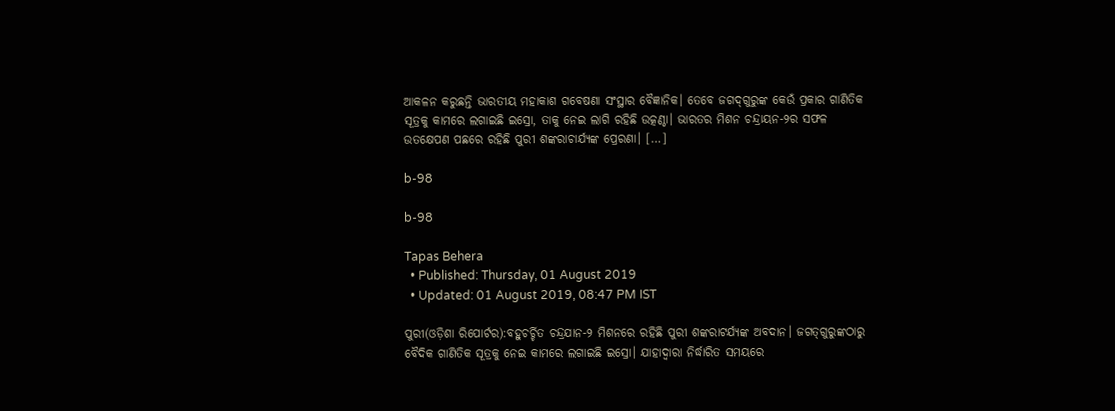ଆକଳନ କରୁଛନ୍ତି ଭାରତୀୟ ମହାକାଶ ଗବେଷଣା ସଂସ୍ଥାର ବୈଜ୍ଞାନିକ। ତେବେ ଜଗଦ୍‌ଗୁରୁଙ୍କ କେଉଁ ପ୍ରକାର ଗାଣିତିକ ସୂତ୍ରକୁ କାମରେ ଲଗାଇଛି ଇସ୍ରୋ, ତାକୁ ନେଇ ଲାଗି ରହିଛି ଉତ୍କଣ୍ଠା। ଭାରତର ମିଶନ ଚନ୍ଦ୍ରାୟନ-୨ର ସଫଳ ଉତକ୍ଷେପଣ ପଛରେ ରହିଛି ପୁରୀ ଶଙ୍କରାଚାର୍ଯ୍ୟଙ୍କ ପ୍ରେରଣା। […]

b-98

b-98

Tapas Behera
  • Published: Thursday, 01 August 2019
  • Updated: 01 August 2019, 08:47 PM IST

ପୁରୀ(ଓଡ଼ିଶା ରିପୋର୍ଟର):ବହୁଚର୍ଚ୍ଚିତ ଚନ୍ଦ୍ରଯାନ-୨ ମିଶନରେ ରହିଛି ପୁରୀ ଶଙ୍କରାଟର୍ଯ୍ୟଙ୍କ ଅବଦାନ। ଜଗତ୍‌ଗୁରୁଙ୍କଠାରୁ ବୈଦିକ ଗାଣିତିକ ସୂତ୍ରକୁ ନେଇ କାମରେ ଲଗାଇଛି ଇସ୍ରୋ। ଯାହାଦ୍ୱାରା ନିର୍ଦ୍ଧାରିତ ସମୟରେ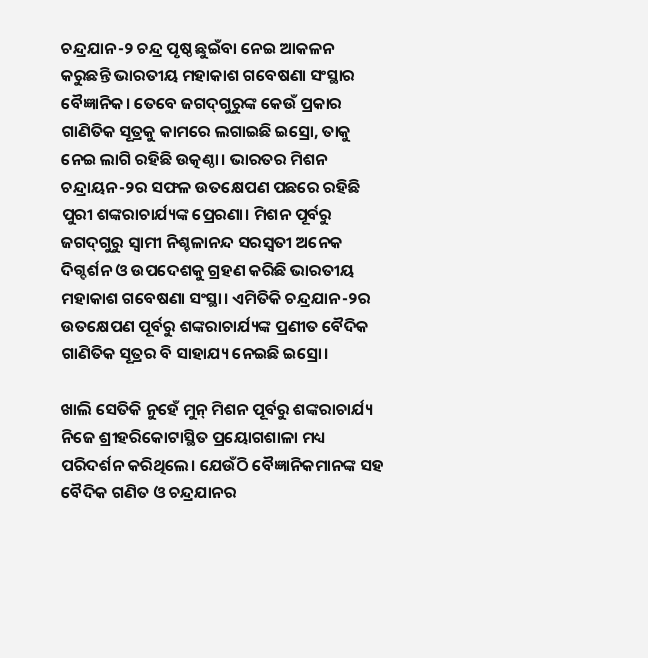ଚନ୍ଦ୍ରଯାନ-୨ ଚନ୍ଦ୍ର ପୃଷ୍ଠ ଛୁଇଁବା ନେଇ ଆକଳନ କରୁଛନ୍ତି ଭାରତୀୟ ମହାକାଶ ଗବେଷଣା ସଂସ୍ଥାର ବୈଜ୍ଞାନିକ। ତେବେ ଜଗଦ୍‌ଗୁରୁଙ୍କ କେଉଁ ପ୍ରକାର ଗାଣିତିକ ସୂତ୍ରକୁ କାମରେ ଲଗାଇଛି ଇସ୍ରୋ, ତାକୁ ନେଇ ଲାଗି ରହିଛି ଉତ୍କଣ୍ଠା। ଭାରତର ମିଶନ ଚନ୍ଦ୍ରାୟନ-୨ର ସଫଳ ଉତକ୍ଷେପଣ ପଛରେ ରହିଛି ପୁରୀ ଶଙ୍କରାଚାର୍ଯ୍ୟଙ୍କ ପ୍ରେରଣା। ମିଶନ ପୂର୍ବରୁ ଜଗଦ୍‌ଗୁରୁ ସ୍ୱାମୀ ନିଶ୍ଚଳାନନ୍ଦ ସରସ୍ୱତୀ ଅନେକ ଦିଗ୍ଦର୍ଶନ ଓ ଉପଦେଶକୁ ଗ୍ରହଣ କରିଛି ଭାରତୀୟ ମହାକାଶ ଗବେଷଣା ସଂସ୍ଥା। ଏମିତିକି ଚନ୍ଦ୍ରଯାନ-୨ର ଉତକ୍ଷେପଣ ପୂର୍ବରୁ ଶଙ୍କରାଚାର୍ଯ୍ୟଙ୍କ ପ୍ରଣୀତ ବୈଦିକ ଗାଣିତିକ ସୂତ୍ରର ବି ସାହାଯ୍ୟ ନେଇଛି ଇସ୍ରୋ।

ଖାଲି ସେତିକି ନୁହେଁ ମୁନ୍ ମିଶନ ପୂର୍ବରୁ ଶଙ୍କରାଚାର୍ଯ୍ୟ ନିଜେ ଶ୍ରୀହରିକୋଟାସ୍ଥିତ ପ୍ରୟୋଗଶାଳା ମଧ୍ୟ ପରିଦର୍ଶନ କରିଥିଲେ। ଯେଉଁଠି ବୈଜ୍ଞାନିକମାନଙ୍କ ସହ ବୈଦିକ ଗଣିତ ଓ ଚନ୍ଦ୍ରଯାନର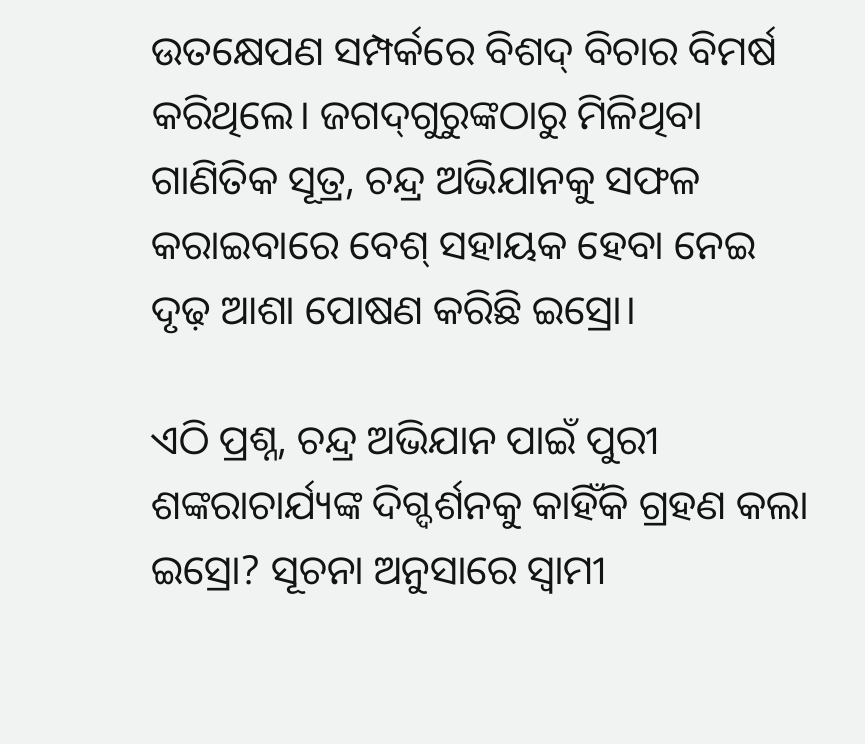ଉତକ୍ଷେପଣ ସମ୍ପର୍କରେ ବିଶଦ୍ ବିଚାର ବିମର୍ଷ କରିଥିଲେ। ଜଗଦ୍‌ଗୁରୁଙ୍କଠାରୁ ମିଳିଥିବା ଗାଣିତିକ ସୂତ୍ର, ଚନ୍ଦ୍ର ଅଭିଯାନକୁ ସଫଳ କରାଇବାରେ ବେଶ୍ ସହାୟକ ହେବା ନେଇ ଦୃଢ଼ ଆଶା ପୋଷଣ କରିଛି ଇସ୍ରୋ।

ଏଠି ପ୍ରଶ୍ନ, ଚନ୍ଦ୍ର ଅଭିଯାନ ପାଇଁ ପୁରୀ ଶଙ୍କରାଚାର୍ଯ୍ୟଙ୍କ ଦିଗ୍ଦର୍ଶନକୁ କାହିଁକି ଗ୍ରହଣ କଲା ଇସ୍ରୋ? ସୂଚନା ଅନୁସାରେ ସ୍ୱାମୀ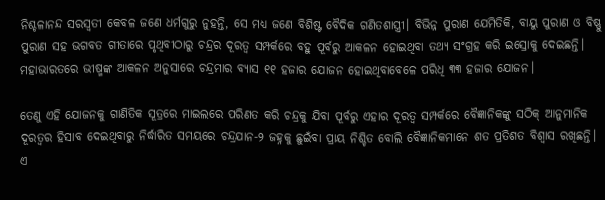ନିଶ୍ଚଳାନନ୍ଦ ସରସ୍ୱତୀ କେବଳ ଜଣେ ଧର୍ମଗୁରୁ ନୁହନ୍ତି, ସେ ମଧ୍ୟ ଜଣେ ବିଶିଷ୍ଟ ବୈଦିକ ଗଣିତଶାସ୍ତ୍ରୀ। ବିଭିନ୍ନ ପୁରାଣ ଯେମିତିକି, ବାୟୁ ପୁରାଣ ଓ ବିଷ୍ଣୁ ପୁରାଣ ସହ ଭଗବତ ଗୀତାରେ ପୃଥିବୀଠାରୁ ଚନ୍ଦ୍ରର ଦୂରତ୍ୱ ସମ୍ପର୍କରେ ବହୁ ପୂର୍ବରୁ ଆକଳନ ହୋଇଥିବା ତଥ୍ୟ ସଂଗ୍ରହ କରି ଇସ୍ରୋକୁ ଦେଇଛନ୍ତି। ମହାଭାରତରେ ଭୀଷ୍ମଙ୍କ ଆକଳନ ଅନୁସାରେ ଚନ୍ଦ୍ରମାର ବ୍ୟାସ ୧୧ ହଜାର ଯୋଜନ ହୋଇଥିବାବେଳେ ପରିଧି ୩୩ ହଜାର ଯୋଜନ।

ତେଣୁ ଏହି ଯୋଜନକୁ ଗାଣିତିକ ସୂତ୍ରରେ ମାଇଲରେ ପରିଣତ କରି ଚନ୍ଦ୍ରକୁ ଯିବା ପୂର୍ବରୁ ଏହାର ଦୂରତ୍ୱ ସମ୍ପର୍କରେ ବୈଜ୍ଞାନିକଙ୍କୁ ସଠିକ୍ ଆନୁମାନିକ ଦୂରତ୍ୱର ହିସାବ ଦେଇଥିବାରୁ ନିର୍ଦ୍ଧାରିତ ସମୟରେ ଚନ୍ଦ୍ରଯାନ-୨ ଜହ୍ନକୁ ଛୁଇଁବା ପ୍ରାୟ ନିଶ୍ଚିତ ବୋଲି ବୈଜ୍ଞାନିକମାନେ ଶତ ପ୍ରତିଶତ ବିଶ୍ୱାସ ରଖିଛନ୍ତି। ଏ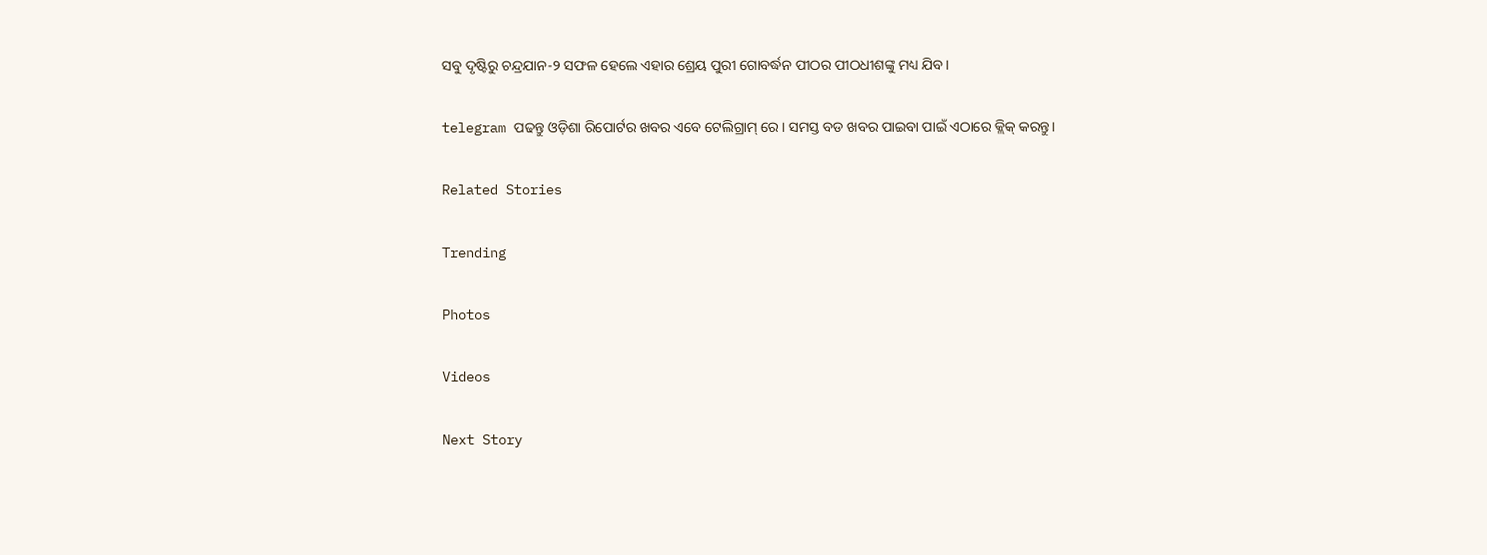ସବୁ ଦୃଷ୍ଟିରୁ ଚନ୍ଦ୍ରଯାନ-୨ ସଫଳ ହେଲେ ଏହାର ଶ୍ରେୟ ପୁରୀ ଗୋବର୍ଦ୍ଧନ ପୀଠର ପୀଠଧୀଶଙ୍କୁ ମଧ୍ୟ ଯିବ।

telegram ପଢନ୍ତୁ ଓଡ଼ିଶା ରିପୋର୍ଟର ଖବର ଏବେ ଟେଲିଗ୍ରାମ୍ ରେ। ସମସ୍ତ ବଡ ଖବର ପାଇବା ପାଇଁ ଏଠାରେ କ୍ଲିକ୍ କରନ୍ତୁ।

Related Stories

Trending

Photos

Videos

Next Story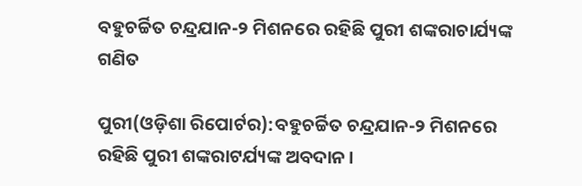ବହୁଚର୍ଚ୍ଚିତ ଚନ୍ଦ୍ରଯାନ-୨ ମିଶନରେ ରହିଛି ପୁରୀ ଶଙ୍କରାଚାର୍ଯ୍ୟଙ୍କ ଗଣିତ

ପୁରୀ(ଓଡ଼ିଶା ରିପୋର୍ଟର):ବହୁଚର୍ଚ୍ଚିତ ଚନ୍ଦ୍ରଯାନ-୨ ମିଶନରେ ରହିଛି ପୁରୀ ଶଙ୍କରାଟର୍ଯ୍ୟଙ୍କ ଅବଦାନ।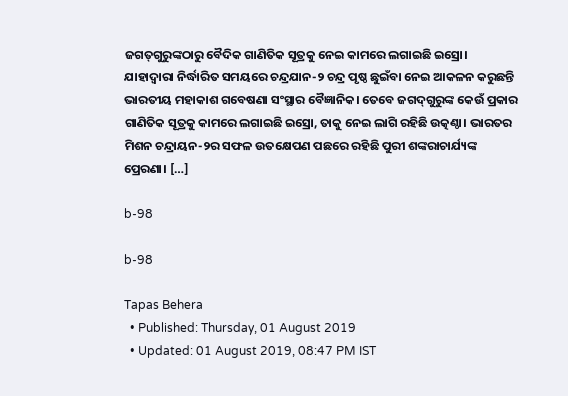ଜଗତ୍‌ଗୁରୁଙ୍କଠାରୁ ବୈଦିକ ଗାଣିତିକ ସୂତ୍ରକୁ ନେଇ କାମରେ ଲଗାଇଛି ଇସ୍ରୋ। ଯାହାଦ୍ୱାରା ନିର୍ଦ୍ଧାରିତ ସମୟରେ ଚନ୍ଦ୍ରଯାନ-୨ ଚନ୍ଦ୍ର ପୃଷ୍ଠ ଛୁଇଁବା ନେଇ ଆକଳନ କରୁଛନ୍ତି ଭାରତୀୟ ମହାକାଶ ଗବେଷଣା ସଂସ୍ଥାର ବୈଜ୍ଞାନିକ। ତେବେ ଜଗଦ୍‌ଗୁରୁଙ୍କ କେଉଁ ପ୍ରକାର ଗାଣିତିକ ସୂତ୍ରକୁ କାମରେ ଲଗାଇଛି ଇସ୍ରୋ, ତାକୁ ନେଇ ଲାଗି ରହିଛି ଉତ୍କଣ୍ଠା। ଭାରତର ମିଶନ ଚନ୍ଦ୍ରାୟନ-୨ର ସଫଳ ଉତକ୍ଷେପଣ ପଛରେ ରହିଛି ପୁରୀ ଶଙ୍କରାଚାର୍ଯ୍ୟଙ୍କ ପ୍ରେରଣା। […]

b-98

b-98

Tapas Behera
  • Published: Thursday, 01 August 2019
  • Updated: 01 August 2019, 08:47 PM IST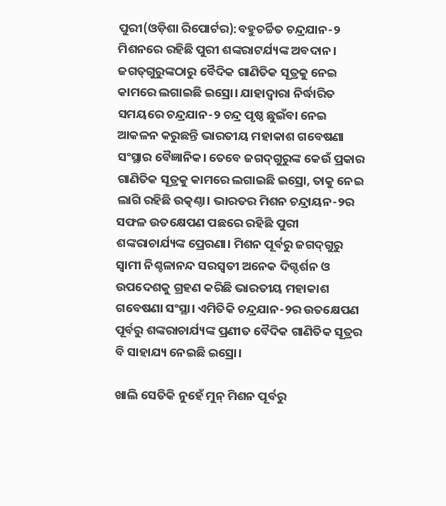ପୁରୀ(ଓଡ଼ିଶା ରିପୋର୍ଟର):ବହୁଚର୍ଚ୍ଚିତ ଚନ୍ଦ୍ରଯାନ-୨ ମିଶନରେ ରହିଛି ପୁରୀ ଶଙ୍କରାଟର୍ଯ୍ୟଙ୍କ ଅବଦାନ। ଜଗତ୍‌ଗୁରୁଙ୍କଠାରୁ ବୈଦିକ ଗାଣିତିକ ସୂତ୍ରକୁ ନେଇ କାମରେ ଲଗାଇଛି ଇସ୍ରୋ। ଯାହାଦ୍ୱାରା ନିର୍ଦ୍ଧାରିତ ସମୟରେ ଚନ୍ଦ୍ରଯାନ-୨ ଚନ୍ଦ୍ର ପୃଷ୍ଠ ଛୁଇଁବା ନେଇ ଆକଳନ କରୁଛନ୍ତି ଭାରତୀୟ ମହାକାଶ ଗବେଷଣା ସଂସ୍ଥାର ବୈଜ୍ଞାନିକ। ତେବେ ଜଗଦ୍‌ଗୁରୁଙ୍କ କେଉଁ ପ୍ରକାର ଗାଣିତିକ ସୂତ୍ରକୁ କାମରେ ଲଗାଇଛି ଇସ୍ରୋ, ତାକୁ ନେଇ ଲାଗି ରହିଛି ଉତ୍କଣ୍ଠା। ଭାରତର ମିଶନ ଚନ୍ଦ୍ରାୟନ-୨ର ସଫଳ ଉତକ୍ଷେପଣ ପଛରେ ରହିଛି ପୁରୀ ଶଙ୍କରାଚାର୍ଯ୍ୟଙ୍କ ପ୍ରେରଣା। ମିଶନ ପୂର୍ବରୁ ଜଗଦ୍‌ଗୁରୁ ସ୍ୱାମୀ ନିଶ୍ଚଳାନନ୍ଦ ସରସ୍ୱତୀ ଅନେକ ଦିଗ୍ଦର୍ଶନ ଓ ଉପଦେଶକୁ ଗ୍ରହଣ କରିଛି ଭାରତୀୟ ମହାକାଶ ଗବେଷଣା ସଂସ୍ଥା। ଏମିତିକି ଚନ୍ଦ୍ରଯାନ-୨ର ଉତକ୍ଷେପଣ ପୂର୍ବରୁ ଶଙ୍କରାଚାର୍ଯ୍ୟଙ୍କ ପ୍ରଣୀତ ବୈଦିକ ଗାଣିତିକ ସୂତ୍ରର ବି ସାହାଯ୍ୟ ନେଇଛି ଇସ୍ରୋ।

ଖାଲି ସେତିକି ନୁହେଁ ମୁନ୍ ମିଶନ ପୂର୍ବରୁ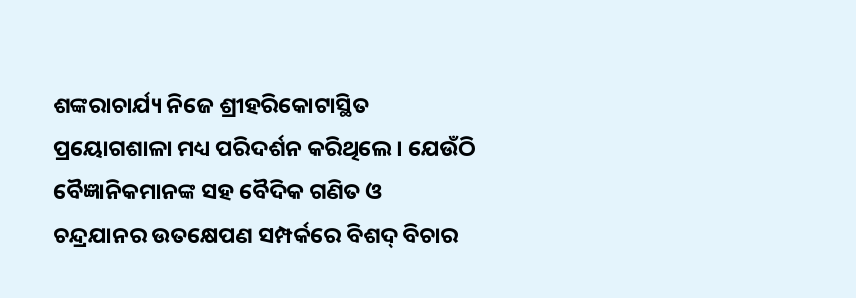ଶଙ୍କରାଚାର୍ଯ୍ୟ ନିଜେ ଶ୍ରୀହରିକୋଟାସ୍ଥିତ ପ୍ରୟୋଗଶାଳା ମଧ୍ୟ ପରିଦର୍ଶନ କରିଥିଲେ। ଯେଉଁଠି ବୈଜ୍ଞାନିକମାନଙ୍କ ସହ ବୈଦିକ ଗଣିତ ଓ ଚନ୍ଦ୍ରଯାନର ଉତକ୍ଷେପଣ ସମ୍ପର୍କରେ ବିଶଦ୍ ବିଚାର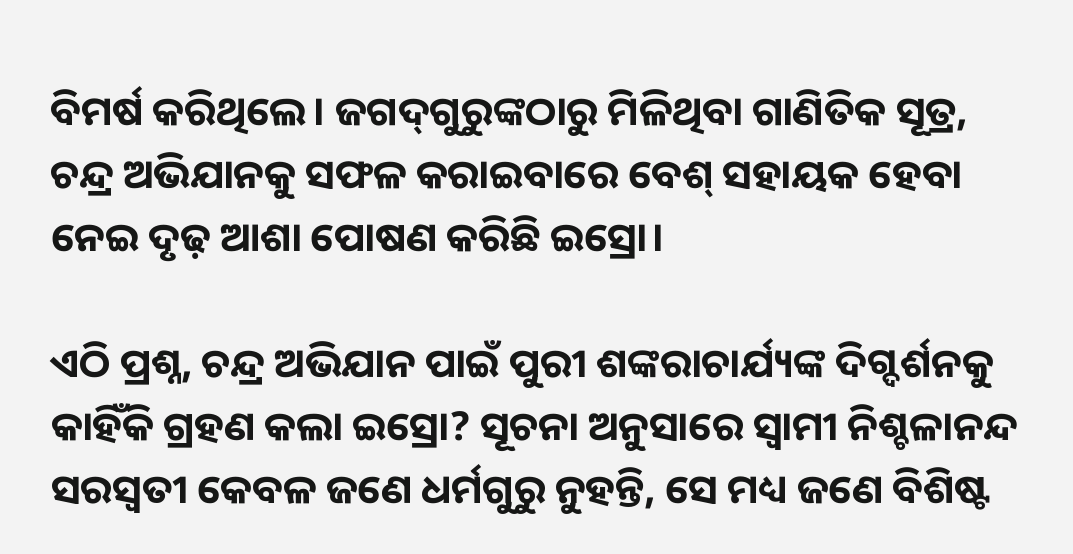ବିମର୍ଷ କରିଥିଲେ। ଜଗଦ୍‌ଗୁରୁଙ୍କଠାରୁ ମିଳିଥିବା ଗାଣିତିକ ସୂତ୍ର, ଚନ୍ଦ୍ର ଅଭିଯାନକୁ ସଫଳ କରାଇବାରେ ବେଶ୍ ସହାୟକ ହେବା ନେଇ ଦୃଢ଼ ଆଶା ପୋଷଣ କରିଛି ଇସ୍ରୋ।

ଏଠି ପ୍ରଶ୍ନ, ଚନ୍ଦ୍ର ଅଭିଯାନ ପାଇଁ ପୁରୀ ଶଙ୍କରାଚାର୍ଯ୍ୟଙ୍କ ଦିଗ୍ଦର୍ଶନକୁ କାହିଁକି ଗ୍ରହଣ କଲା ଇସ୍ରୋ? ସୂଚନା ଅନୁସାରେ ସ୍ୱାମୀ ନିଶ୍ଚଳାନନ୍ଦ ସରସ୍ୱତୀ କେବଳ ଜଣେ ଧର୍ମଗୁରୁ ନୁହନ୍ତି, ସେ ମଧ୍ୟ ଜଣେ ବିଶିଷ୍ଟ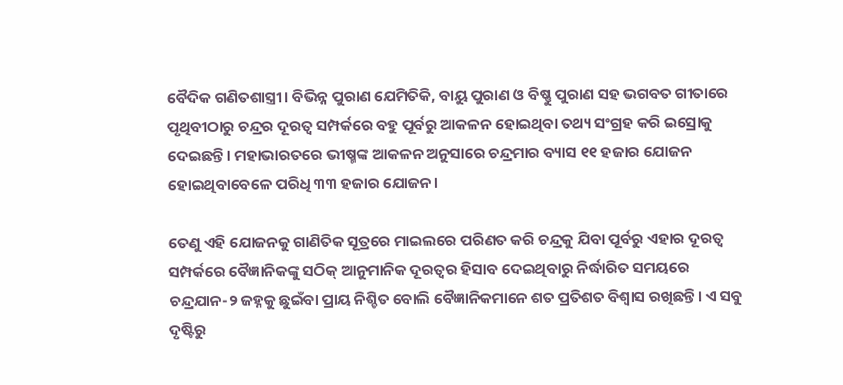ବୈଦିକ ଗଣିତଶାସ୍ତ୍ରୀ। ବିଭିନ୍ନ ପୁରାଣ ଯେମିତିକି, ବାୟୁ ପୁରାଣ ଓ ବିଷ୍ଣୁ ପୁରାଣ ସହ ଭଗବତ ଗୀତାରେ ପୃଥିବୀଠାରୁ ଚନ୍ଦ୍ରର ଦୂରତ୍ୱ ସମ୍ପର୍କରେ ବହୁ ପୂର୍ବରୁ ଆକଳନ ହୋଇଥିବା ତଥ୍ୟ ସଂଗ୍ରହ କରି ଇସ୍ରୋକୁ ଦେଇଛନ୍ତି। ମହାଭାରତରେ ଭୀଷ୍ମଙ୍କ ଆକଳନ ଅନୁସାରେ ଚନ୍ଦ୍ରମାର ବ୍ୟାସ ୧୧ ହଜାର ଯୋଜନ ହୋଇଥିବାବେଳେ ପରିଧି ୩୩ ହଜାର ଯୋଜନ।

ତେଣୁ ଏହି ଯୋଜନକୁ ଗାଣିତିକ ସୂତ୍ରରେ ମାଇଲରେ ପରିଣତ କରି ଚନ୍ଦ୍ରକୁ ଯିବା ପୂର୍ବରୁ ଏହାର ଦୂରତ୍ୱ ସମ୍ପର୍କରେ ବୈଜ୍ଞାନିକଙ୍କୁ ସଠିକ୍ ଆନୁମାନିକ ଦୂରତ୍ୱର ହିସାବ ଦେଇଥିବାରୁ ନିର୍ଦ୍ଧାରିତ ସମୟରେ ଚନ୍ଦ୍ରଯାନ-୨ ଜହ୍ନକୁ ଛୁଇଁବା ପ୍ରାୟ ନିଶ୍ଚିତ ବୋଲି ବୈଜ୍ଞାନିକମାନେ ଶତ ପ୍ରତିଶତ ବିଶ୍ୱାସ ରଖିଛନ୍ତି। ଏ ସବୁ ଦୃଷ୍ଟିରୁ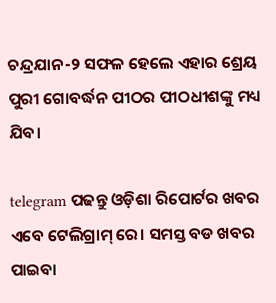ଚନ୍ଦ୍ରଯାନ-୨ ସଫଳ ହେଲେ ଏହାର ଶ୍ରେୟ ପୁରୀ ଗୋବର୍ଦ୍ଧନ ପୀଠର ପୀଠଧୀଶଙ୍କୁ ମଧ୍ୟ ଯିବ।

telegram ପଢନ୍ତୁ ଓଡ଼ିଶା ରିପୋର୍ଟର ଖବର ଏବେ ଟେଲିଗ୍ରାମ୍ ରେ। ସମସ୍ତ ବଡ ଖବର ପାଇବା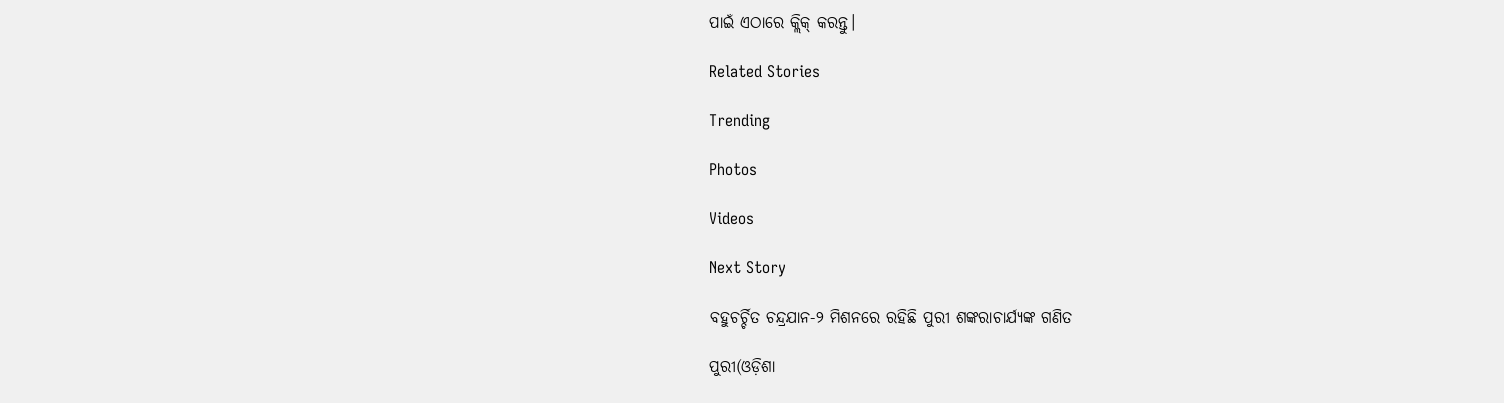ପାଇଁ ଏଠାରେ କ୍ଲିକ୍ କରନ୍ତୁ।

Related Stories

Trending

Photos

Videos

Next Story

ବହୁଚର୍ଚ୍ଚିତ ଚନ୍ଦ୍ରଯାନ-୨ ମିଶନରେ ରହିଛି ପୁରୀ ଶଙ୍କରାଚାର୍ଯ୍ୟଙ୍କ ଗଣିତ

ପୁରୀ(ଓଡ଼ିଶା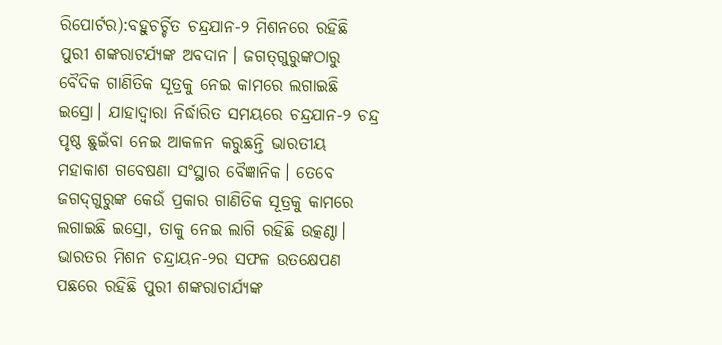ରିପୋର୍ଟର):ବହୁଚର୍ଚ୍ଚିତ ଚନ୍ଦ୍ରଯାନ-୨ ମିଶନରେ ରହିଛି ପୁରୀ ଶଙ୍କରାଟର୍ଯ୍ୟଙ୍କ ଅବଦାନ। ଜଗତ୍‌ଗୁରୁଙ୍କଠାରୁ ବୈଦିକ ଗାଣିତିକ ସୂତ୍ରକୁ ନେଇ କାମରେ ଲଗାଇଛି ଇସ୍ରୋ। ଯାହାଦ୍ୱାରା ନିର୍ଦ୍ଧାରିତ ସମୟରେ ଚନ୍ଦ୍ରଯାନ-୨ ଚନ୍ଦ୍ର ପୃଷ୍ଠ ଛୁଇଁବା ନେଇ ଆକଳନ କରୁଛନ୍ତି ଭାରତୀୟ ମହାକାଶ ଗବେଷଣା ସଂସ୍ଥାର ବୈଜ୍ଞାନିକ। ତେବେ ଜଗଦ୍‌ଗୁରୁଙ୍କ କେଉଁ ପ୍ରକାର ଗାଣିତିକ ସୂତ୍ରକୁ କାମରେ ଲଗାଇଛି ଇସ୍ରୋ, ତାକୁ ନେଇ ଲାଗି ରହିଛି ଉତ୍କଣ୍ଠା। ଭାରତର ମିଶନ ଚନ୍ଦ୍ରାୟନ-୨ର ସଫଳ ଉତକ୍ଷେପଣ ପଛରେ ରହିଛି ପୁରୀ ଶଙ୍କରାଚାର୍ଯ୍ୟଙ୍କ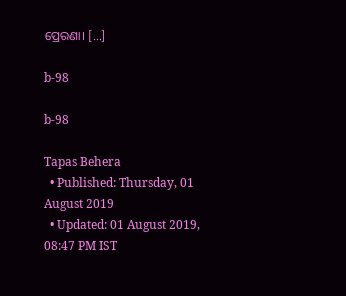ପ୍ରେରଣା। […]

b-98

b-98

Tapas Behera
  • Published: Thursday, 01 August 2019
  • Updated: 01 August 2019, 08:47 PM IST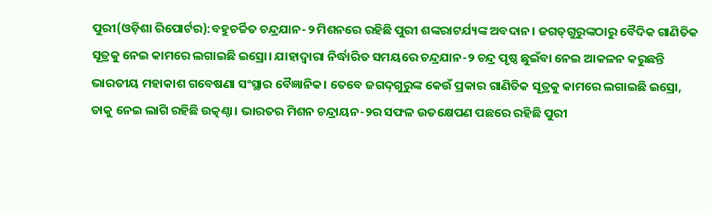ପୁରୀ(ଓଡ଼ିଶା ରିପୋର୍ଟର):ବହୁଚର୍ଚ୍ଚିତ ଚନ୍ଦ୍ରଯାନ-୨ ମିଶନରେ ରହିଛି ପୁରୀ ଶଙ୍କରାଟର୍ଯ୍ୟଙ୍କ ଅବଦାନ। ଜଗତ୍‌ଗୁରୁଙ୍କଠାରୁ ବୈଦିକ ଗାଣିତିକ ସୂତ୍ରକୁ ନେଇ କାମରେ ଲଗାଇଛି ଇସ୍ରୋ। ଯାହାଦ୍ୱାରା ନିର୍ଦ୍ଧାରିତ ସମୟରେ ଚନ୍ଦ୍ରଯାନ-୨ ଚନ୍ଦ୍ର ପୃଷ୍ଠ ଛୁଇଁବା ନେଇ ଆକଳନ କରୁଛନ୍ତି ଭାରତୀୟ ମହାକାଶ ଗବେଷଣା ସଂସ୍ଥାର ବୈଜ୍ଞାନିକ। ତେବେ ଜଗଦ୍‌ଗୁରୁଙ୍କ କେଉଁ ପ୍ରକାର ଗାଣିତିକ ସୂତ୍ରକୁ କାମରେ ଲଗାଇଛି ଇସ୍ରୋ, ତାକୁ ନେଇ ଲାଗି ରହିଛି ଉତ୍କଣ୍ଠା। ଭାରତର ମିଶନ ଚନ୍ଦ୍ରାୟନ-୨ର ସଫଳ ଉତକ୍ଷେପଣ ପଛରେ ରହିଛି ପୁରୀ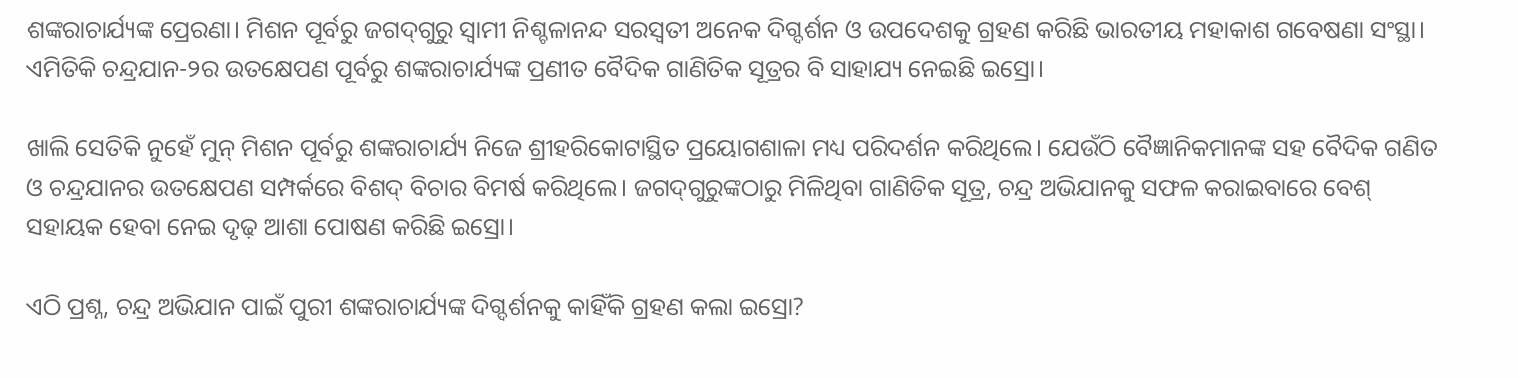ଶଙ୍କରାଚାର୍ଯ୍ୟଙ୍କ ପ୍ରେରଣା। ମିଶନ ପୂର୍ବରୁ ଜଗଦ୍‌ଗୁରୁ ସ୍ୱାମୀ ନିଶ୍ଚଳାନନ୍ଦ ସରସ୍ୱତୀ ଅନେକ ଦିଗ୍ଦର୍ଶନ ଓ ଉପଦେଶକୁ ଗ୍ରହଣ କରିଛି ଭାରତୀୟ ମହାକାଶ ଗବେଷଣା ସଂସ୍ଥା। ଏମିତିକି ଚନ୍ଦ୍ରଯାନ-୨ର ଉତକ୍ଷେପଣ ପୂର୍ବରୁ ଶଙ୍କରାଚାର୍ଯ୍ୟଙ୍କ ପ୍ରଣୀତ ବୈଦିକ ଗାଣିତିକ ସୂତ୍ରର ବି ସାହାଯ୍ୟ ନେଇଛି ଇସ୍ରୋ।

ଖାଲି ସେତିକି ନୁହେଁ ମୁନ୍ ମିଶନ ପୂର୍ବରୁ ଶଙ୍କରାଚାର୍ଯ୍ୟ ନିଜେ ଶ୍ରୀହରିକୋଟାସ୍ଥିତ ପ୍ରୟୋଗଶାଳା ମଧ୍ୟ ପରିଦର୍ଶନ କରିଥିଲେ। ଯେଉଁଠି ବୈଜ୍ଞାନିକମାନଙ୍କ ସହ ବୈଦିକ ଗଣିତ ଓ ଚନ୍ଦ୍ରଯାନର ଉତକ୍ଷେପଣ ସମ୍ପର୍କରେ ବିଶଦ୍ ବିଚାର ବିମର୍ଷ କରିଥିଲେ। ଜଗଦ୍‌ଗୁରୁଙ୍କଠାରୁ ମିଳିଥିବା ଗାଣିତିକ ସୂତ୍ର, ଚନ୍ଦ୍ର ଅଭିଯାନକୁ ସଫଳ କରାଇବାରେ ବେଶ୍ ସହାୟକ ହେବା ନେଇ ଦୃଢ଼ ଆଶା ପୋଷଣ କରିଛି ଇସ୍ରୋ।

ଏଠି ପ୍ରଶ୍ନ, ଚନ୍ଦ୍ର ଅଭିଯାନ ପାଇଁ ପୁରୀ ଶଙ୍କରାଚାର୍ଯ୍ୟଙ୍କ ଦିଗ୍ଦର୍ଶନକୁ କାହିଁକି ଗ୍ରହଣ କଲା ଇସ୍ରୋ?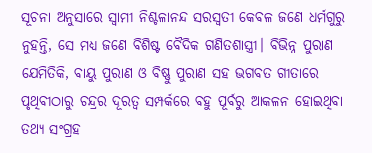ସୂଚନା ଅନୁସାରେ ସ୍ୱାମୀ ନିଶ୍ଚଳାନନ୍ଦ ସରସ୍ୱତୀ କେବଳ ଜଣେ ଧର୍ମଗୁରୁ ନୁହନ୍ତି, ସେ ମଧ୍ୟ ଜଣେ ବିଶିଷ୍ଟ ବୈଦିକ ଗଣିତଶାସ୍ତ୍ରୀ। ବିଭିନ୍ନ ପୁରାଣ ଯେମିତିକି, ବାୟୁ ପୁରାଣ ଓ ବିଷ୍ଣୁ ପୁରାଣ ସହ ଭଗବତ ଗୀତାରେ ପୃଥିବୀଠାରୁ ଚନ୍ଦ୍ରର ଦୂରତ୍ୱ ସମ୍ପର୍କରେ ବହୁ ପୂର୍ବରୁ ଆକଳନ ହୋଇଥିବା ତଥ୍ୟ ସଂଗ୍ରହ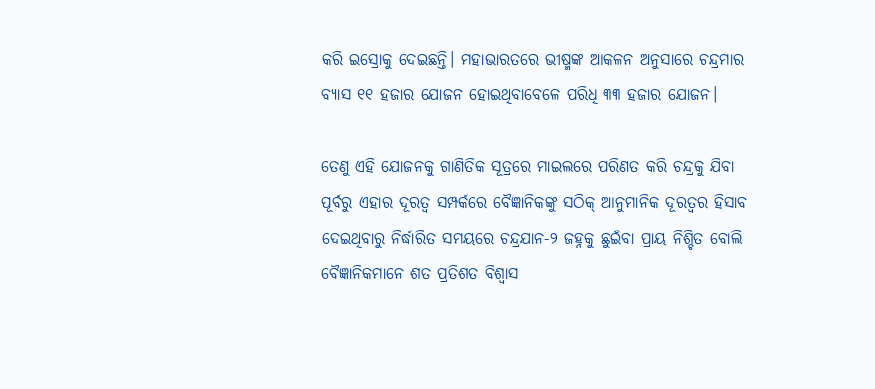କରି ଇସ୍ରୋକୁ ଦେଇଛନ୍ତି। ମହାଭାରତରେ ଭୀଷ୍ମଙ୍କ ଆକଳନ ଅନୁସାରେ ଚନ୍ଦ୍ରମାର ବ୍ୟାସ ୧୧ ହଜାର ଯୋଜନ ହୋଇଥିବାବେଳେ ପରିଧି ୩୩ ହଜାର ଯୋଜନ।

ତେଣୁ ଏହି ଯୋଜନକୁ ଗାଣିତିକ ସୂତ୍ରରେ ମାଇଲରେ ପରିଣତ କରି ଚନ୍ଦ୍ରକୁ ଯିବା ପୂର୍ବରୁ ଏହାର ଦୂରତ୍ୱ ସମ୍ପର୍କରେ ବୈଜ୍ଞାନିକଙ୍କୁ ସଠିକ୍ ଆନୁମାନିକ ଦୂରତ୍ୱର ହିସାବ ଦେଇଥିବାରୁ ନିର୍ଦ୍ଧାରିତ ସମୟରେ ଚନ୍ଦ୍ରଯାନ-୨ ଜହ୍ନକୁ ଛୁଇଁବା ପ୍ରାୟ ନିଶ୍ଚିତ ବୋଲି ବୈଜ୍ଞାନିକମାନେ ଶତ ପ୍ରତିଶତ ବିଶ୍ୱାସ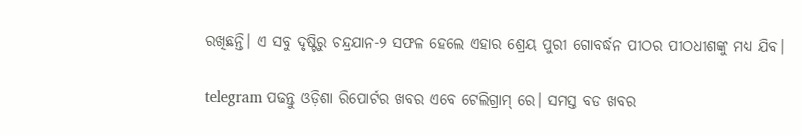ରଖିଛନ୍ତି। ଏ ସବୁ ଦୃଷ୍ଟିରୁ ଚନ୍ଦ୍ରଯାନ-୨ ସଫଳ ହେଲେ ଏହାର ଶ୍ରେୟ ପୁରୀ ଗୋବର୍ଦ୍ଧନ ପୀଠର ପୀଠଧୀଶଙ୍କୁ ମଧ୍ୟ ଯିବ।

telegram ପଢନ୍ତୁ ଓଡ଼ିଶା ରିପୋର୍ଟର ଖବର ଏବେ ଟେଲିଗ୍ରାମ୍ ରେ। ସମସ୍ତ ବଡ ଖବର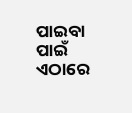ପାଇବା ପାଇଁ ଏଠାରେ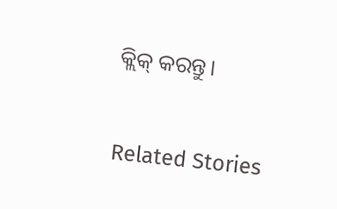କ୍ଲିକ୍ କରନ୍ତୁ।

Related Stories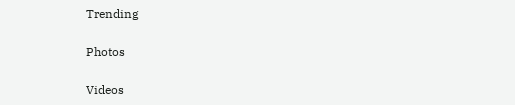Trending

Photos

Videos